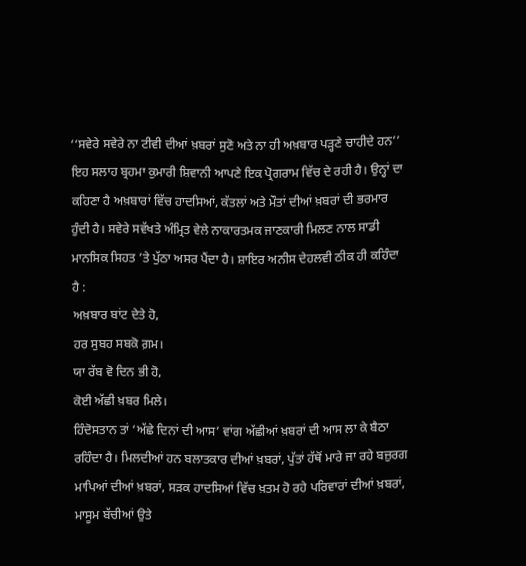‘‘ਸਵੇਰੇ ਸਵੇਰੇ ਨਾ ਟੀਵੀ ਦੀਆਂ ਖ਼ਬਰਾਂ ਸੁਣੋ ਅਤੇ ਨਾ ਹੀ ਅਖ਼ਬਾਰ ਪੜ੍ਹਣੇ ਚਾਹੀਦੇ ਹਨ’’ ਇਹ ਸਲਾਹ ਬ੍ਰਹਮਾ ਕੁਮਾਰੀ ਸ਼ਿਵਾਨੀ ਆਪਣੇ ਇਕ ਪ੍ਰੋਗਰਾਮ ਵਿੱਚ ਦੇ ਰਹੀ ਹੈ। ਉਨ੍ਹਾਂ ਦਾ ਕਹਿਣਾ ਹੈ ਅਖ਼ਬਾਰਾਂ ਵਿੱਚ ਹਾਦਸਿਆਂ, ਕੱਤਲਾਂ ਅਤੇ ਮੌਤਾਂ ਦੀਆਂ ਖ਼ਬਰਾਂ ਦੀ ਭਰਮਾਰ ਹੁੰਦੀ ਹੈ। ਸਵੇਰੇ ਸਵੱਖਤੇ ਅੰਮ੍ਰਿਤ ਵੇਲੇ ਨਾਕਾਰਤਮਕ ਜਾਣਕਾਰੀ ਮਿਲਣ ਨਾਲ ਸਾਡੀ ਮਾਨਸਿਕ ਸਿਹਤ ’ਤੇ ਪੁੱਠਾ ਅਸਰ ਪੈਂਦਾ ਹੈ। ਸ਼ਾਇਰ ਅਨੀਸ ਦੇਹਲਵੀ ਠੀਕ ਹੀ ਕਹਿੰਦਾ ਹੈ :
ਅਖ਼ਬਾਰ ਬਾਂਟ ਦੇਤੇ ਹੋ,
ਹਰ ਸੁਬਹ ਸਬਕੋ ਗ਼ਮ।
ਯਾ ਰੱਬ ਵੋ ਦਿਨ ਭੀ ਹੋ,
ਕੋਈ ਅੱਛੀ ਖ਼ਬਰ ਮਿਲੇ।
ਹਿੰਦੋਸਤਾਨ ਤਾਂ ‘ਅੱਛੇ ਦਿਨਾਂ ਦੀ ਆਸ’ ਵਾਂਗ ਅੱਛੀਆਂ ਖ਼ਬਰਾਂ ਦੀ ਆਸ ਲਾ ਕੇ ਬੈਠਾ ਰਹਿੰਦਾ ਹੈ। ਮਿਲਦੀਆਂ ਹਨ ਬਲਾਤਕਾਰ ਦੀਆਂ ਖ਼ਬਰਾਂ, ਪੁੱਤਾਂ ਹੱਥੋਂ ਮਾਰੇ ਜਾ ਰਹੇ ਬਜ਼ੁਰਗ ਮਾਪਿਆਂ ਦੀਆਂ ਖ਼ਬਰਾਂ, ਸੜਕ ਹਾਦਸਿਆਂ ਵਿੱਚ ਖ਼ਤਮ ਹੋ ਰਹੇ ਪਰਿਵਾਰਾਂ ਦੀਆਂ ਖ਼ਬਰਾਂ, ਮਾਸੂਮ ਬੱਚੀਆਂ ਉਤੇ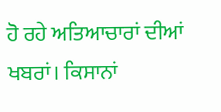ਹੋ ਰਹੇ ਅਤਿਆਚਾਰਾਂ ਦੀਆਂ ਖਬਰਾਂ। ਕਿਸਾਨਾਂ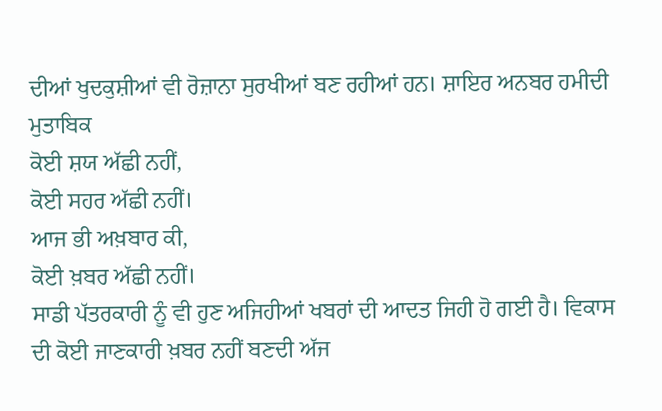ਦੀਆਂ ਖੁਦਕੁਸ਼ੀਆਂ ਵੀ ਰੋਜ਼ਾਨਾ ਸੁਰਖੀਆਂ ਬਣ ਰਹੀਆਂ ਹਨ। ਸ਼ਾਇਰ ਅਨਬਰ ਹਮੀਦੀ ਮੁਤਾਬਿਕ
ਕੋਈ ਸ਼ਯ ਅੱਛੀ ਨਹੀਂ,
ਕੋਈ ਸਹਰ ਅੱਛੀ ਨਹੀਂ।
ਆਜ ਭੀ ਅਖ਼ਬਾਰ ਕੀ,
ਕੋਈ ਖ਼ਬਰ ਅੱਛੀ ਨਹੀਂ।
ਸਾਡੀ ਪੱਤਰਕਾਰੀ ਨੂੰ ਵੀ ਹੁਣ ਅਜਿਹੀਆਂ ਖਬਰਾਂ ਦੀ ਆਦਤ ਜਿਹੀ ਹੋ ਗਈ ਹੈ। ਵਿਕਾਸ ਦੀ ਕੋਈ ਜਾਣਕਾਰੀ ਖ਼ਬਰ ਨਹੀਂ ਬਣਦੀ ਅੱਜ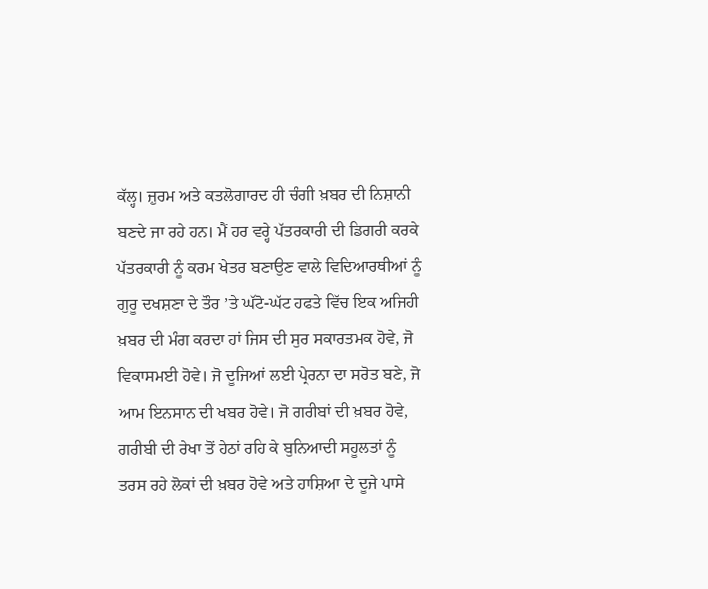ਕੱਲ੍ਹ। ਜ਼ੁਰਮ ਅਤੇ ਕਤਲੋਗਾਰਦ ਹੀ ਚੰਗੀ ਖ਼ਬਰ ਦੀ ਨਿਸ਼ਾਨੀ ਬਣਦੇ ਜਾ ਰਹੇ ਹਨ। ਮੈਂ ਹਰ ਵਰ੍ਹੇ ਪੱਤਰਕਾਰੀ ਦੀ ਡਿਗਰੀ ਕਰਕੇ ਪੱਤਰਕਾਰੀ ਨੂੰ ਕਰਮ ਖੇਤਰ ਬਣਾਉਣ ਵਾਲੇ ਵਿਦਿਆਰਥੀਆਂ ਨੂੰ ਗੁਰੂ ਦਖਸ਼ਣਾ ਦੇ ਤੌਰ ’ਤੇ ਘੱਟੋ-ਘੱਟ ਹਫਤੇ ਵਿੱਚ ਇਕ ਅਜਿਹੀ ਖ਼ਬਰ ਦੀ ਮੰਗ ਕਰਦਾ ਹਾਂ ਜਿਸ ਦੀ ਸੁਰ ਸਕਾਰਤਮਕ ਹੋਵੇ, ਜੋ ਵਿਕਾਸਮਈ ਹੋਵੇ। ਜੋ ਦੂਜਿਆਂ ਲਈ ਪ੍ਰੇਰਨਾ ਦਾ ਸਰੋਤ ਬਣੇ, ਜੋ ਆਮ ਇਨਸਾਨ ਦੀ ਖਬਰ ਹੋਵੇ। ਜੋ ਗਰੀਬਾਂ ਦੀ ਖ਼ਬਰ ਹੋਵੇ, ਗਰੀਬੀ ਦੀ ਰੇਖਾ ਤੋਂ ਹੇਠਾਂ ਰਹਿ ਕੇ ਬੁਨਿਆਦੀ ਸਹੂਲਤਾਂ ਨੂੰ ਤਰਸ ਰਹੇ ਲੋਕਾਂ ਦੀ ਖ਼ਬਰ ਹੋਵੇ ਅਤੇ ਹਾਸ਼ਿਆ ਦੇ ਦੂਜੇ ਪਾਸੇ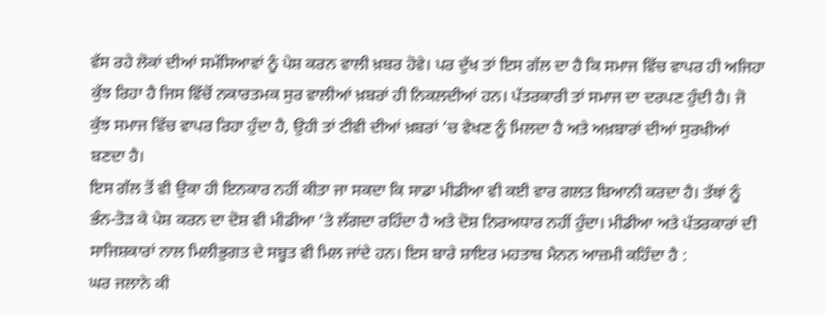ਵੱਸ ਰਹੇ ਲੋਕਾਂ ਦੀਆਂ ਸਮੱਸਿਆਵਾਂ ਨੂੰ ਪੇਸ਼ ਕਰਨ ਵਾਲੀ ਖ਼ਬਰ ਹੋਵੇ। ਪਰ ਦੁੱਖ ਤਾਂ ਇਸ ਗੱਲ ਦਾ ਹੈ ਕਿ ਸਮਾਜ ਵਿੱਚ ਵਾਪਰ ਹੀ ਅਜਿਹਾ ਕੁੱਝ ਰਿਹਾ ਹੈ ਜਿਸ ਵਿੱਚੋਂ ਨਕਾਰਤਮਕ ਸੁਰ ਵਾਲੀਆਂ ਖ਼ਬਰਾਂ ਹੀ ਨਿਕਲਦੀਆਂ ਹਨ। ਪੱਤਰਕਾਰੀ ਤਾਂ ਸਮਾਜ ਦਾ ਦਰਪਣ ਹੁੰਦੀ ਹੈ। ਜੋ ਕੁੱਝ ਸਮਾਜ ਵਿੱਚ ਵਾਪਰ ਰਿਹਾ ਹੁੰਦਾ ਹੈ, ਉਹੀ ਤਾਂ ਟੀਵੀ ਦੀਆਂ ਖ਼ਬਰਾਂ ’ਚ ਵੇਖਣ ਨੂੰ ਮਿਲਦਾ ਹੈ ਅਤੇ ਅਖ਼ਬਾਰਾਂ ਦੀਆਂ ਸੁਰਖੀਆਂ ਬਣਦਾ ਹੈ।
ਇਸ ਗੱਲ ਤੋਂ ਵੀ ਉਕਾ ਹੀ ਇਨਕਾਰ ਨਹੀਂ ਕੀਤਾ ਜਾ ਸਕਦਾ ਕਿ ਸਾਡਾ ਮੀਡੀਆ ਵੀ ਕਈ ਵਾਰ ਗਲਤ ਬਿਆਨੀ ਕਰਦਾ ਹੈ। ਤੱਥਾਂ ਨੂੰ ਭੰਨ-ਤੋੜ ਕੇ ਪੇਸ਼ ਕਰਨ ਦਾ ਦੋਸ਼ ਵੀ ਮੀਡੀਆ ’ਤੇ ਲੱਗਦਾ ਰਹਿੰਦਾ ਹੈ ਅਤੇ ਦੋਸ਼ ਨਿਰਅਧਾਰ ਨਹੀਂ ਹੁੰਦਾ। ਮੀਡੀਆ ਅਤੇ ਪੱਤਰਕਾਰਾਂ ਦੀ ਸਾਜਿਸ਼ਕਾਰਾਂ ਨਾਲ ਮਿਲੀਭੁਗਤ ਦੇ ਸਬੂਤ ਵੀ ਮਿਲ ਜਾਂਦੇ ਹਨ। ਇਸ ਬਾਰੇ ਸ਼ਾਇਰ ਮਹਤਾਬ ਮੈਨਨ ਆਜ਼ਮੀ ਕਹਿੰਦਾ ਹੈ :
ਘਰ ਜਲਾਨੇ ਕੀ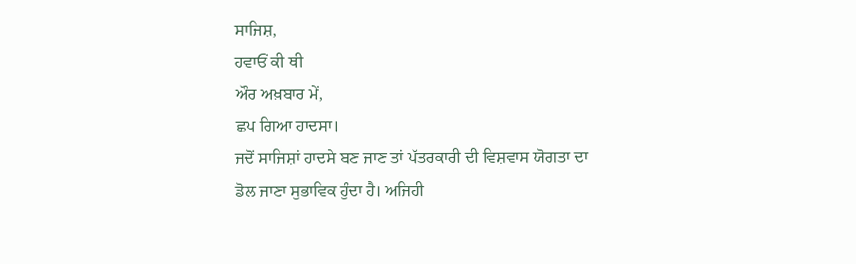ਸਾਜਿਸ਼,
ਹਵਾਓਂ ਕੀ ਥੀ
ਔਰ ਅਖ਼ਬਾਰ ਮੇਂ,
ਛਪ ਗਿਆ ਹਾਦਸਾ।
ਜਦੋਂ ਸਾਜਿਸ਼ਾਂ ਹਾਦਸੇ ਬਣ ਜਾਣ ਤਾਂ ਪੱਤਰਕਾਰੀ ਦੀ ਵਿਸ਼ਵਾਸ ਯੋਗਤਾ ਦਾ ਡੋਲ ਜਾਣਾ ਸੁਭਾਵਿਕ ਹੁੰਦਾ ਹੈ। ਅਜਿਹੀ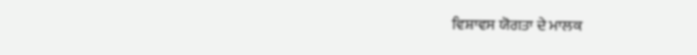ਵਿਸ਼ਾਵਸ ਯੋਗਤਾ ਦੇ ਮਾਲਕ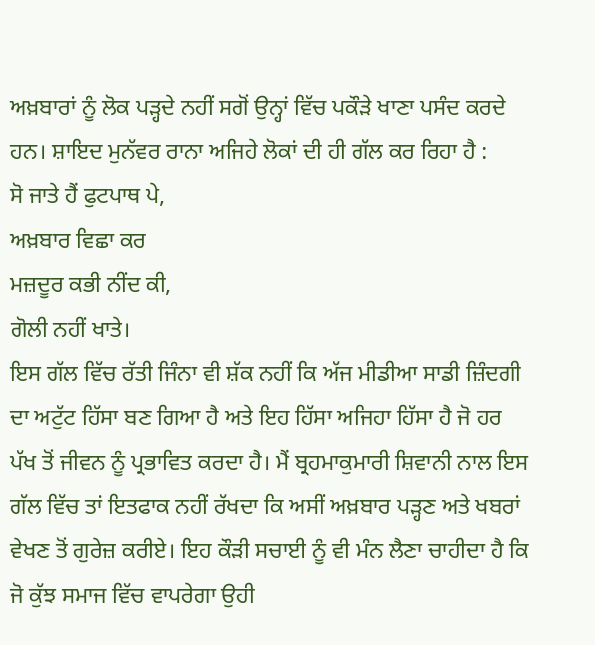ਅਖ਼ਬਾਰਾਂ ਨੂੰ ਲੋਕ ਪੜ੍ਹਦੇ ਨਹੀਂ ਸਗੋਂ ਉਨ੍ਹਾਂ ਵਿੱਚ ਪਕੌੜੇ ਖਾਣਾ ਪਸੰਦ ਕਰਦੇ ਹਨ। ਸ਼ਾਇਦ ਮੁਨੱਵਰ ਰਾਨਾ ਅਜਿਹੇ ਲੋਕਾਂ ਦੀ ਹੀ ਗੱਲ ਕਰ ਰਿਹਾ ਹੈ :
ਸੋ ਜਾਤੇ ਹੈਂ ਫੁਟਪਾਥ ਪੇ,
ਅਖ਼ਬਾਰ ਵਿਛਾ ਕਰ
ਮਜ਼ਦੂਰ ਕਭੀ ਨੀਂਦ ਕੀ,
ਗੋਲੀ ਨਹੀਂ ਖਾਤੇ।
ਇਸ ਗੱਲ ਵਿੱਚ ਰੱਤੀ ਜਿੰਨਾ ਵੀ ਸ਼ੱਕ ਨਹੀਂ ਕਿ ਅੱਜ ਮੀਡੀਆ ਸਾਡੀ ਜ਼ਿੰਦਗੀ ਦਾ ਅਟੁੱਟ ਹਿੱਸਾ ਬਣ ਗਿਆ ਹੈ ਅਤੇ ਇਹ ਹਿੱਸਾ ਅਜਿਹਾ ਹਿੱਸਾ ਹੈ ਜੋ ਹਰ ਪੱਖ ਤੋਂ ਜੀਵਨ ਨੂੰ ਪ੍ਰਭਾਵਿਤ ਕਰਦਾ ਹੈ। ਮੈਂ ਬ੍ਰਹਮਾਕੁਮਾਰੀ ਸ਼ਿਵਾਨੀ ਨਾਲ ਇਸ ਗੱਲ ਵਿੱਚ ਤਾਂ ਇਤਫਾਕ ਨਹੀਂ ਰੱਖਦਾ ਕਿ ਅਸੀਂ ਅਖ਼ਬਾਰ ਪੜ੍ਹਣ ਅਤੇ ਖਬਰਾਂ ਵੇਖਣ ਤੋਂ ਗੁਰੇਜ਼ ਕਰੀਏ। ਇਹ ਕੌੜੀ ਸਚਾਈ ਨੂੰ ਵੀ ਮੰਨ ਲੈਣਾ ਚਾਹੀਦਾ ਹੈ ਕਿ ਜੋ ਕੁੱਝ ਸਮਾਜ ਵਿੱਚ ਵਾਪਰੇਗਾ ਉਹੀ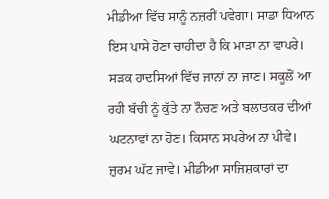ਮੀਡੀਆ ਵਿੱਚ ਸਾਨੂੰ ਨਜ਼ਰੀਂ ਪਵੇਗਾ। ਸਾਡਾ ਧਿਆਨ ਇਸ ਪਾਸੇ ਹੋਣਾ ਚਾਹੀਦਾ ਹੈ ਕਿ ਮਾੜਾ ਨਾ ਵਾਪਰੇ।
ਸੜਕ ਹਾਦਸਿਆਂ ਵਿੱਚ ਜਾਨਾਂ ਨਾ ਜਾਣ। ਸਕੂਲੋਂ ਆ ਰਹੀ ਬੱਚੀ ਨੂੰ ਕੁੱਤੇ ਨਾ ਨੌਚਣ ਅਤੇ ਬਲਾਤਕਰ ਦੀਆਂ ਘਟਨਾਵਾਂ ਨਾ ਹੋਣ। ਕਿਸਾਨ ਸਪਰੇਅ ਨਾ ਪੀਵੇ। ਜ਼ੁਰਮ ਘੱਟ ਜਾਵੇ। ਮੀਡੀਆ ਸਾਜਿਸ਼ਕਾਰਾਂ ਦਾ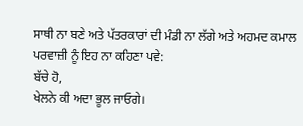ਸਾਥੀ ਨਾ ਬਣੇ ਅਤੇ ਪੱਤਰਕਾਰਾਂ ਦੀ ਮੰਡੀ ਨਾ ਲੱਗੇ ਅਤੇ ਅਹਮਦ ਕਮਾਲ ਪਰਵਾਜ਼ੀ ਨੂੰ ਇਹ ਨਾ ਕਹਿਣਾ ਪਵੇ:
ਬੱਚੇ ਹੋ,
ਖੇਲਨੇ ਕੀ ਅਦਾ ਭੂਲ ਜਾਓਗੇ।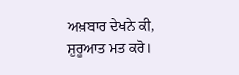ਅਖ਼ਬਾਰ ਦੇਖਨੇ ਕੀ,
ਸ਼ੁਰੂਆਤ ਮਤ ਕਰੋ।